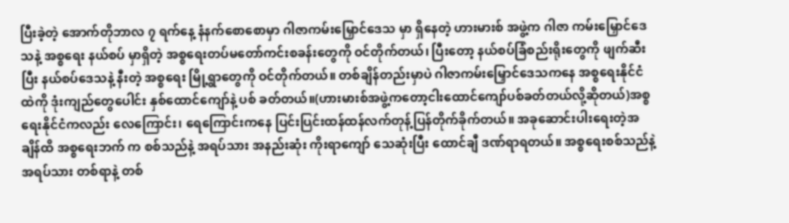ပြီးခဲ့တဲ့ အောက်တိုဘာလ ၇ ရက်နေ့ နံနက်စောစောမှာ ဂါဇာကမ်းမြှောင်ဒေသ မှာ ရှိနေတဲ့ ဟားမားစ် အဖွဲ့က ဂါဇာ ကမ်းမြှောင်ဒေသနဲ့ အစ္စရေး နယ်စပ် မှာရှိတဲ့ အစ္စရေးတပ်မတော်ကင်းစခန်းတွေကို ဝင်တိုက်တယ်၊ ပြီးတော့ နယ်စပ်ခြံစည်းရိုးတွေကို ဖျက်ဆီးပြီး နယ်စပ်ဒေသနဲ့ နီးတဲ့ အစ္စရေး မြို့ရွာတွေကို ဝင်တိုက်တယ်။ တစ်ချိန်တည်းမှာပဲ ဂါဇာကမ်းမြှောင်ဒေသကနေ အစ္စရေးနိုင်ငံထဲကို ဒုံးကျည်တွေပေါင်း နှစ်ထောင်ကျော်နဲ့ ပစ် ခတ်တယ်။(ဟားမားစ်အဖွဲ့ကတော့ငါးထောင်ကျော်ပစ်ခတ်တယ်လို့ဆိုတယ်)အစ္စရေးနိုင်ငံကလည်း လေကြောင်း၊ ရေကြောင်းကနေ ပြင်းပြင်းထန်ထန်လက်တုန့်ပြန်တိုက်ခိုက်တယ်။ အခုဆောင်းပါးရေးတဲ့အချိန်ထိ အစ္စရေးဘက် က စစ်သည်နဲ့ အရပ်သား အနည်းဆုံး ကိုးရာကျော် သေဆုံးပြီး ထောင်ချီ ဒဏ်ရာရတယ်။ အစ္စရေးစစ်သည်နဲ့ အရပ်သား တစ်ရာနဲ့ တစ်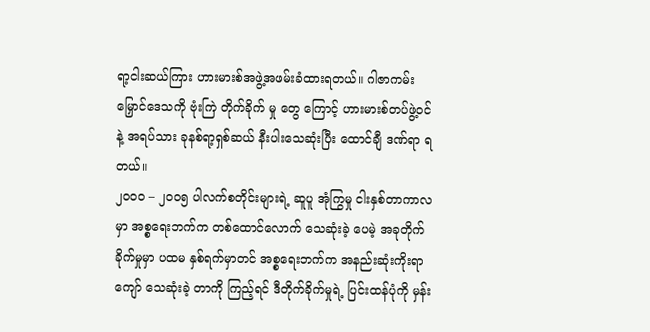ရာ့ငါးဆယ်ကြား ဟားမားစ်အဖွဲ့အဖမ်းခံထားရတယ်။ ဂါဇာကမ်းမြှောင်ဒေသကို ဗုံးကြဲ တိုက်ခိုက် မှု တွေ ကြောင့် ဟားမားစ်တပ်ဖွဲ့ဝင်နဲ့ အရပ်သား ခုနစ်ရာ့ရှစ်ဆယ် နီးပါးသေဆုံးပြီး ထောင်ချီ ဒဏ်ရာ ရတယ်။
၂၀၀၀ – ၂၀၀၅ ပါလက်စတိုင်းများရဲ့ ဆူပူ အုံကြွမှု ငါးနှစ်တာကာလမှာ အစ္စရေးဘက်က တစ်ထောင်လောက် သေဆုံးခဲ့ ပေမဲ့ အခုတိုက်ခိုက်မှုမှာ ပထမ နှစ်ရက်မှာတင် အစ္စရေးဘက်က အနည်းဆုံးကိုးရာကျော် သေဆုံးခဲ့ တာကို ကြည့်ရင် ဒီတိုက်ခိုက်မှုရဲ့ ပြင်းထန်ပုံကို မှန်း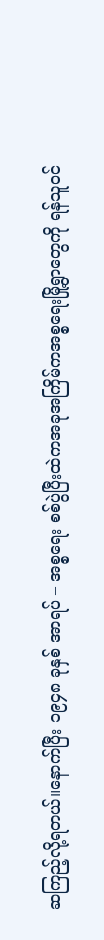ဆကြည့်လို့ရတယ်။နောက်ပြီး ၁၉၄၈ ခုနှစ် အာရပ် – အစ္စရေး စစ်ပွဲပြီးထဲကအခုအကြိမ်ကအစ္စရေးမြို့ရွာတွေကို ရန်သူဝင်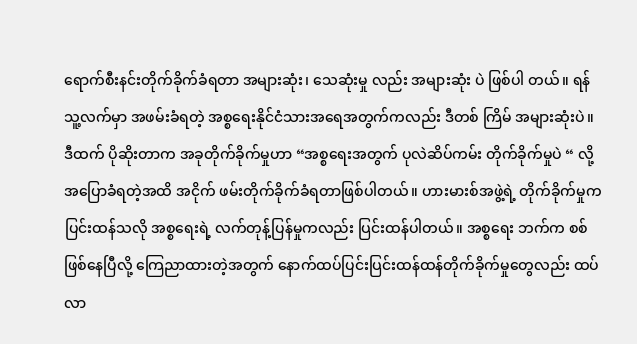ရောက်စီးနင်းတိုက်ခိုက်ခံရတာ အများဆုံး၊ သေဆုံးမှု လည်း အများဆုံး ပဲ ဖြစ်ပါ တယ်။ ရန်သူ့လက်မှာ အဖမ်းခံရတဲ့ အစ္စရေးနိုင်ငံသားအရေအတွက်ကလည်း ဒီတစ် ကြိမ် အများဆုံးပဲ။ ဒီထက် ပိုဆိုးတာက အခုတိုက်ခိုက်မှုဟာ “အစ္စရေးအတွက် ပုလဲဆိပ်ကမ်း တိုက်ခိုက်မှုပဲ “ လို့ အပြောခံရတဲ့အထိ အငိုက် ဖမ်းတိုက်ခိုက်ခံရတာဖြစ်ပါတယ်။ ဟားမားစ်အဖွဲ့ရဲ့ တိုက်ခိုက်မှုက ပြင်းထန်သလို အစ္စရေးရဲ့ လက်တုန့်ပြန်မှုကလည်း ပြင်းထန်ပါတယ်။ အစ္စရေး ဘက်က စစ်ဖြစ်နေပြီလို့ ကြေညာထားတဲ့အတွက် နောက်ထပ်ပြင်းပြင်းထန်ထန်တိုက်ခိုက်မှုတွေလည်း ထပ်လာ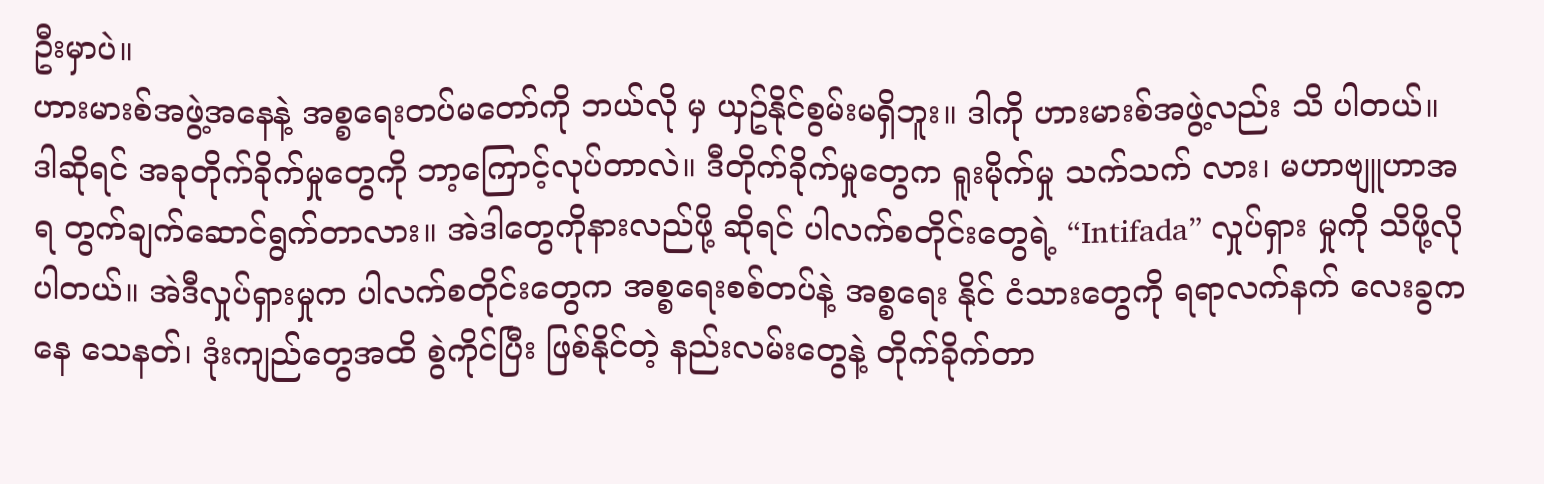ဦးမှာပဲ။
ဟားမားစ်အဖွဲ့အနေနဲ့ အစ္စရေးတပ်မတော်ကို ဘယ်လို မှ ယှဥ်နိုင်စွမ်းမရှိဘူး။ ဒါကို ဟားမားစ်အဖွဲ့လည်း သိ ပါတယ်။ ဒါဆိုရင် အခုတိုက်ခိုက်မှုတွေကို ဘာ့ကြောင့်လုပ်တာလဲ။ ဒီတိုက်ခိုက်မှုတွေက ရူးမိုက်မှု သက်သက် လား၊ မဟာဗျူဟာအရ တွက်ချက်ဆောင်ရွက်တာလား။ အဲဒါတွေကိုနားလည်ဖို့ ဆိုရင် ပါလက်စတိုင်းတွေရဲ့ “Intifada” လှုပ်ရှား မှုကို သိဖို့လိုပါတယ်။ အဲဒီလှုပ်ရှားမှုက ပါလက်စတိုင်းတွေက အစ္စရေးစစ်တပ်နဲ့ အစ္စရေး နိုင် ငံသားတွေကို ရရာလက်နက် လေးခွကနေ သေနတ်၊ ဒုံးကျည်တွေအထိ စွဲကိုင်ပြီး ဖြစ်နိုင်တဲ့ နည်းလမ်းတွေနဲ့ တိုက်ခိုက်တာ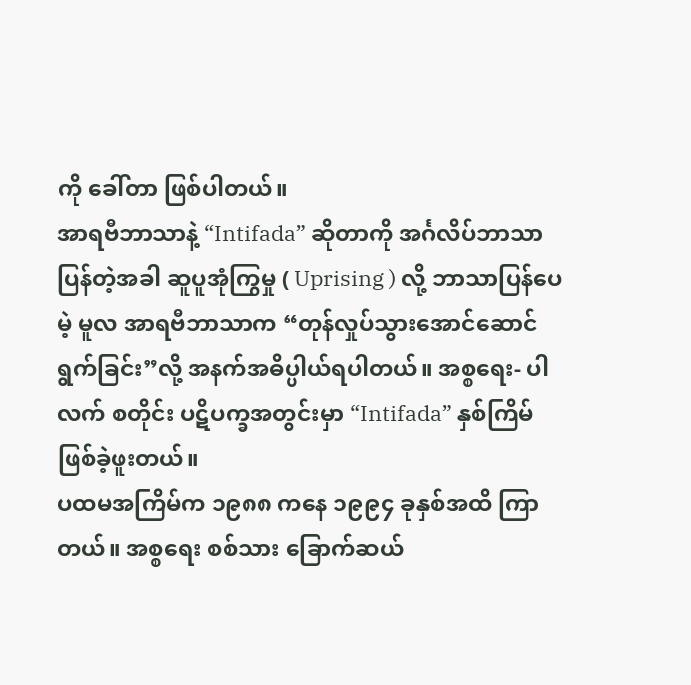ကို ခေါ်တာ ဖြစ်ပါတယ်။
အာရဗီဘာသာနဲ့ “Intifada” ဆိုတာကို အင်္ဂလိပ်ဘာသာပြန်တဲ့အခါ ဆူပူအုံကြွမှု ( Uprising ) လို့ ဘာသာပြန်ပေမဲ့ မူလ အာရဗီဘာသာက “တုန်လှုပ်သွားအောင်ဆောင်ရွက်ခြင်း”လို့ အနက်အဓိပ္ပါယ်ရပါတယ်။ အစ္စရေး- ပါလက် စတိုင်း ပဋိပက္ခအတွင်းမှာ “Intifada” နှစ်ကြိမ်ဖြစ်ခဲ့ဖူးတယ်။
ပထမအကြိမ်က ၁၉၈၈ ကနေ ၁၉၉၄ ခုနှစ်အထိ ကြာတယ်။ အစ္စရေး စစ်သား ခြောက်ဆယ်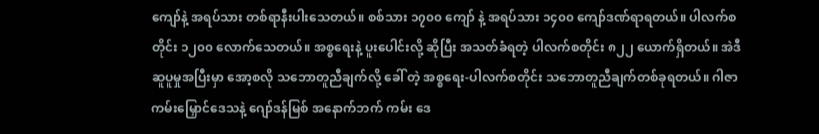ကျော်နဲ့ အရပ်သား တစ်ရာနီးပါးသေတယ်။ စစ်သား ၁၇၀၀ ကျော် နဲ့ အရပ်သား ၁၄၀၀ ကျော်ဒဏ်ရာရတယ်။ ပါလက်စတိုင်း ၁၂၀၀ လောက်သေတယ်။ အစ္စရေးနဲ့ ပူးပေါင်းလို့ ဆိုပြီး အသတ်ခံရတဲ့ ပါလက်စတိုင်း ၈၂၂ ယောက်ရှိတယ်။ အဲဒီဆူပူမှုအပြီးမှာ အော့စလို သဘောတူညီချက်လို့ ခေါ် တဲ့ အစ္စရေး-ပါလက်စတိုင်း သဘောတူညီချက်တစ်ခုရတယ်။ ဂါဇာကမ်းမြှောင်ဒေသနဲ့ ဂျော်ဒန်မြစ် အနောက်ဘက် ကမ်း ဒေ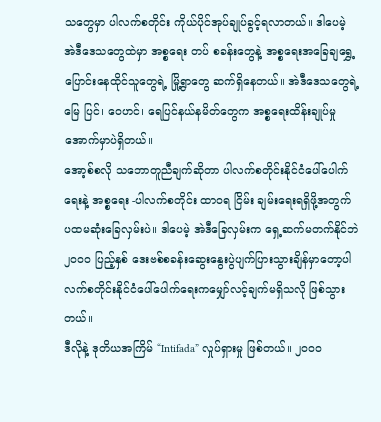သတွေမှာ ပါလက်စတိုင်း ကိုယ်ပိုင်အုပ်ချုပ်ခွင့်ရလာတယ်။ ဒါပေမဲ့ အဲဒီဒေသတွေထဲမှာ အစ္စရေး တပ် စခန်းတွေနဲ့ အစ္စရေးအခြေချရွှေ့ပြောင်းနေထိုင်သူတွေရဲ့ မြို့ရွာတွေ ဆက်ရှိနေတယ်။ အဲဒီဒေသတွေရဲ့ မြေ ပြင်၊ ဝေဟင်၊ ရေပြင်နယ်နမိတ်တွေက အစ္စရေးထိန်းချုပ်မှုအောက်မှာပဲရှိတယ်။
အော့စ်စလို သဘောတူညီချက်ဆိုတာ ပါလက်စတိုင်းနိုင်ငံပေါ်ပေါက်ရေးနဲ့ အစ္စရေး -ပါလက်စတိုင်း ထာ၀ရ ငြိမ်း ချမ်းရေးရရှိဖို့အတွက် ပထမဆုံးခြေလှမ်းပဲ။ ဒါပေမဲ့ အဲဒီခြေလှမ်းက ရှေ့ဆက်မတက်နိုင်ဘဲ ၂၀၀၀ ပြည့်နှစ် ဒေးဗစ်စခန်းဆွေးနွေးပွဲပျက်ပြားသွားချိန်မှာတော့ပါလက်စတိုင်းနိုင်ငံပေါ်ပေါက်ရေးကမျှော်လင့်ချက်မရှိသလို ဖြစ်သွားတယ်။
ဒီလိုနဲ့ ဒုတိယအကြိမ် “Intifada” လှုပ်ရှားမှု ဖြစ်တယ်။ ၂၀၀၀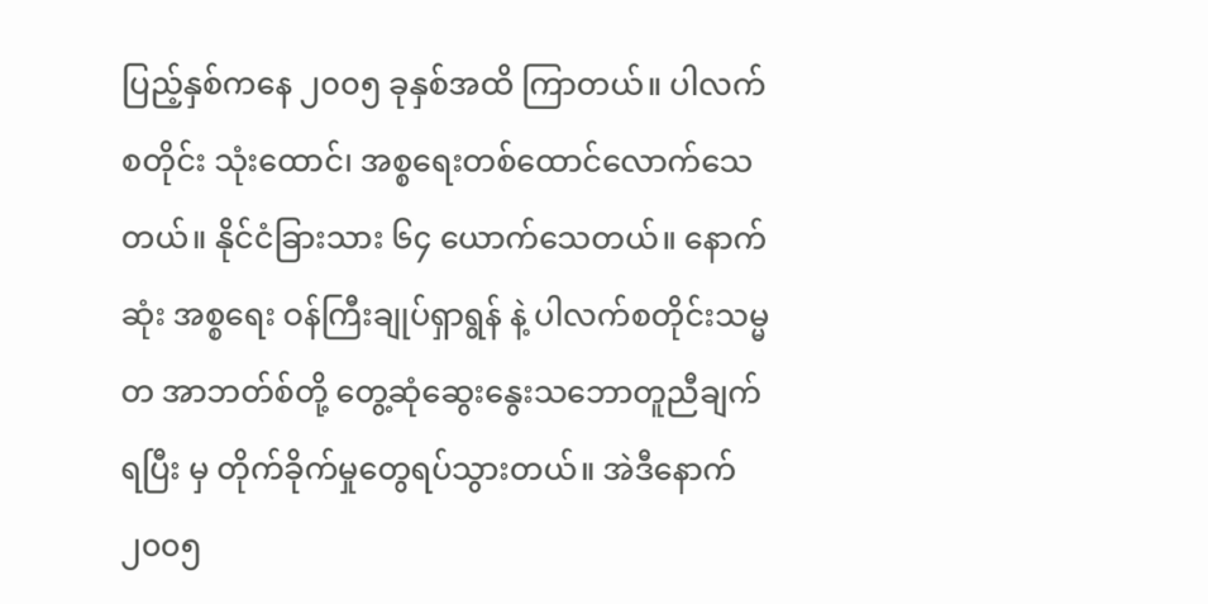ပြည့်နှစ်ကနေ ၂၀၀၅ ခုနှစ်အထိ ကြာတယ်။ ပါလက် စတိုင်း သုံးထောင်၊ အစ္စရေးတစ်ထောင်လောက်သေတယ်။ နိုင်ငံခြားသား ၆၄ ယောက်သေတယ်။ နောက်ဆုံး အစ္စရေး ဝန်ကြီးချုပ်ရှာရွန် နဲ့ ပါလက်စတိုင်းသမ္မတ အာဘတ်စ်တို့ တွေ့ဆုံဆွေးနွေးသဘောတူညီချက်ရပြီး မှ တိုက်ခိုက်မှုတွေရပ်သွားတယ်။ အဲဒီနောက် ၂၀၀၅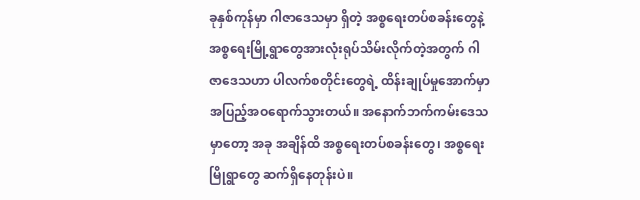ခုနှစ်ကုန်မှာ ဂါဇာဒေသမှာ ရှိတဲ့ အစ္စရေးတပ်စခန်းတွေနဲ့ အစ္စရေးမြို့ရွာတွေအားလုံးရုပ်သိမ်းလိုက်တဲ့အတွက် ဂါဇာဒေသဟာ ပါလက်စတိုင်းတွေရဲ့ ထိန်းချုပ်မှုအောက်မှာ အပြည့်အဝရောက်သွားတယ်။ အနောက်ဘက်ကမ်းဒေသမှာတော့ အခု အချိန်ထိ အစ္စရေးတပ်စခန်းတွေ၊ အစ္စရေးမြိုရွာတွေ ဆက်ရှိနေတုန်းပဲ။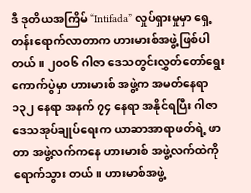ဒီ ဒုတိယအကြိမ် “Intifada” လှုပ်ရှားမှုမှာ ရှေ့တန်းရောက်လာတာက ဟားမားစ်အဖွဲ့ဖြစ်ပါတယ်။ ၂၀၀၆ ဂါဇာ ဒေသတွင်းလွှတ်တော်ရွေးကောက်ပွဲမှာ ဟားမားစ် အဖွဲ့က အမတ်နေရာ ၁၃၂ နေရာ အနက် ၇၄ နေရာ အနိုင်ရပြီး ဂါဇာဒေသအုပ်ချုပ်ရေးက ယာဆာအာရာဖတ်ရဲ့ ဖာတာ အဖွဲ့လက်ကနေ ဟားမားစ် အဖွဲ့လက်ထဲကို ရောက်သွား တယ်။ ဟားမာစ်အဖွဲ့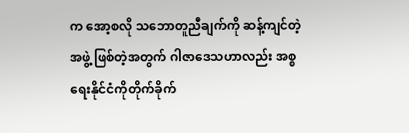က အော့စလို သဘောတူညီချက်ကို ဆန့်ကျင်တဲ့ အဖွဲ့ ဖြစ်တဲ့အတွက် ဂါဇာဒေသဟာလည်း အစ္စရေးနိုင်ငံကိုတိုက်ခိုက်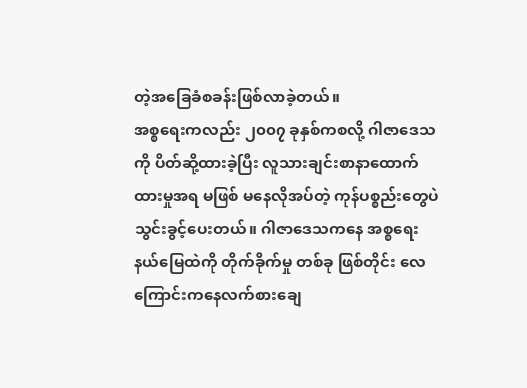တဲ့အခြေခံစခန်းဖြစ်လာခဲ့တယ်။
အစ္စရေးကလည်း ၂၀၀၇ ခုနှစ်ကစလို့ ဂါဇာဒေသကို ပိတ်ဆို့ထားခဲ့ပြီး လူသားချင်းစာနာထောက်ထားမှုအရ မဖြစ် မနေလိုအပ်တဲ့ ကုန်ပစ္စည်းတွေပဲ သွင်းခွင့်ပေးတယ်။ ဂါဇာဒေသကနေ အစ္စရေးနယ်မြေထဲကို တိုက်ခိုက်မှု တစ်ခု ဖြစ်တိုင်း လေကြောင်းကနေလက်စားချေ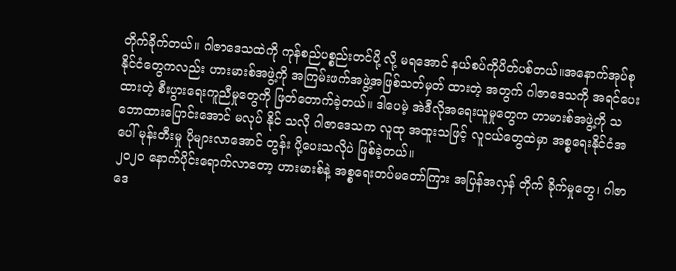တိုက်ခိုက်တယ်။ ဂါဇာဒေသထဲကို ကုန်စည်ပစ္စည်းတင်ပို့ လို့ မရအောင် နယ်စပ်ကိုပိတ်ပစ်တယ်။အနောက်အုပ်စုနိုင်ငံတွေကလည်း ဟားမားစ်အဖွဲ့ကို အကြမ်းဖက်အဖွဲ့အဖြစ်သတ်မှတ် ထားတဲ့ အတွက် ဂါဇာဒေသကို အရင်ပေးထားတဲ့ စီးပွားရေးကူညီမှုတွေကို ဖြတ်တောက်ခဲ့တယ်။ ဒါပေမဲ့ အဲဒီလိုအရေးယူမှုတွေက ဟာမားစ်အဖွဲ့ကို သဘောထားပြောင်းအောင် မလုပ် နိုင် သလို ဂါဇာဒေသက လူထု အထူးသဖြင့် လူငယ်တွေထဲမှာ အစ္စရေးနိုင်ငံအပေါ် မုန်းတီးမှု ပိုများလာအောင် တွန်း ပို့ပေးသလိုပဲ ဖြစ်ခဲ့တယ်။
၂၀၂၀ နောက်ပိုင်းရောက်လာတော့ ဟားမားစ်နဲ့ အစ္စရေးတပ်မတော်ကြား အပြန်အလှန် တိုက် ခိုက်မှုတွေ၊ ဂါဇာဒေ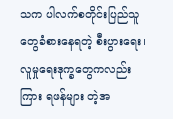သက ပါလက်စတိုင်းပြည်သူတွေခံစားနေရတဲ့ စီးပွားရေး၊ လူမှုရေးဒုက္ခတွေကလည်း ကြား ရဖန်များ တဲ့အ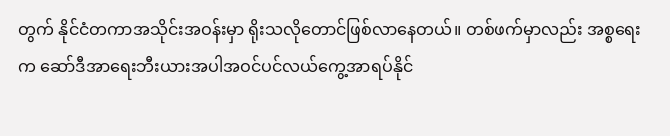တွက် နိုင်ငံတကာအသိုင်းအဝန်းမှာ ရိုးသလိုတောင်ဖြစ်လာနေတယ်။ တစ်ဖက်မှာလည်း အစ္စရေးက ဆော်ဒီအာရေးဘီးယားအပါအဝင်ပင်လယ်ကွေ့အာရပ်နိုင်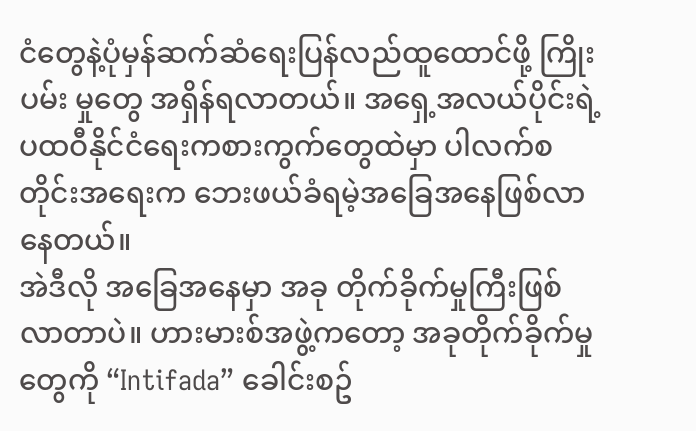ငံတွေနဲ့ပုံမှန်ဆက်ဆံရေးပြန်လည်ထူထောင်ဖို့ ကြိုးပမ်း မှုတွေ အရှိန်ရလာတယ်။ အရှေ့အလယ်ပိုင်းရဲ့ ပထဝီနိုင်ငံရေးကစားကွက်တွေထဲမှာ ပါလက်စတိုင်းအရေးက ဘေးဖယ်ခံရမဲ့အခြေအနေဖြစ်လာနေတယ်။
အဲဒီလို အခြေအနေမှာ အခု တိုက်ခိုက်မှုကြီးဖြစ်လာတာပဲ။ ဟားမားစ်အဖွဲ့ကတော့ အခုတိုက်ခိုက်မှုတွေကို “Intifada” ခေါင်းစဥ်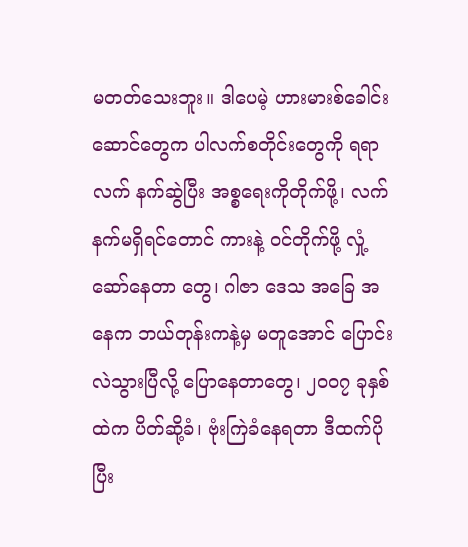မတတ်သေးဘူး။ ဒါပေမဲ့ ဟားမားစ်ခေါင်းဆောင်တွေက ပါလက်စတိုင်းတွေကို ရရာ လက် နက်ဆွဲပြီး အစ္စရေးကိုတိုက်ဖို့၊ လက်နက်မရှိရင်တောင် ကားနဲ့ ဝင်တိုက်ဖို့ လှုံ့ဆော်နေတာ တွေ၊ ဂါဇာ ဒေသ အခြေ အနေက ဘယ်တုန်းကနဲ့မှ မတူအောင် ပြောင်းလဲသွားပြီလို့ ပြောနေတာတွေ၊ ၂၀၀၇ ခုနှစ်ထဲက ပိတ်ဆို့ခံ၊ ဗုံးကြဲခံနေရတာ ဒီထက်ပိုပြီး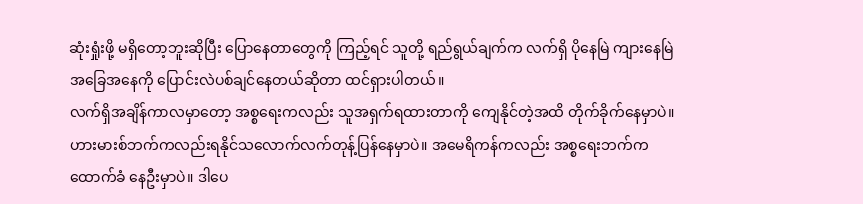ဆုံးရှုံးဖို့ မရှိတော့ဘူးဆိုပြီး ပြောနေတာတွေကို ကြည့်ရင် သူတို့ ရည်ရွယ်ချက်က လက်ရှိ ပိုနေမြဲ ကျားနေမြဲ အခြေအနေကို ပြောင်းလဲပစ်ချင်နေတယ်ဆိုတာ ထင်ရှားပါတယ်။
လက်ရှိအချိန်ကာလမှာတော့ အစ္စရေးကလည်း သူအရှက်ရထားတာကို ကျေနိုင်တဲ့အထိ တိုက်ခိုက်နေမှာပဲ။ ဟားမားစ်ဘက်ကလည်းရနိုင်သလောက်လက်တုန့်ပြန်နေမှာပဲ။ အမေရိကန်ကလည်း အစ္စရေးဘက်က ထောက်ခံ နေဦးမှာပဲ။ ဒါပေ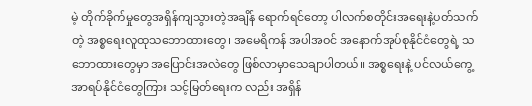မဲ့ တိုက်ခိုက်မှုတွေအရှိန်ကျသွားတဲ့အချိန် ရောက်ရင်တော့ ပါလက်စတိုင်းအရေးနဲ့ပတ်သက်တဲ့ အစ္စရေးလူထုသဘောထားတွေ၊ အမေရိကန် အပါအဝင် အနောက်အုပ်စုနိုင်ငံတွေရဲ့ သဘောထားတွေမှာ အပြောင်းအလဲတွေ ဖြစ်လာမှာသေချာပါတယ်။ အစ္စရေးနဲ့ ပင်လယ်ကွေ့ အာရပ်နိုင်ငံတွေကြား သင့်မြတ်ရေးက လည်း အရှိန်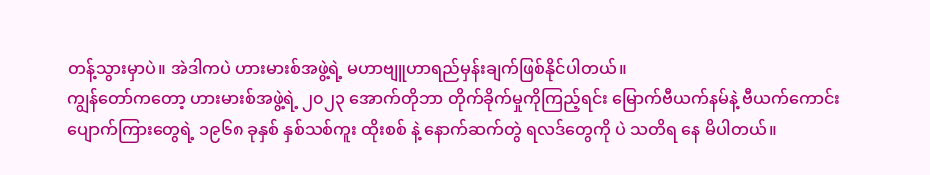တန့်သွားမှာပဲ။ အဲဒါကပဲ ဟားမားစ်အဖွဲ့ရဲ့ မဟာဗျူဟာရည်မှန်းချက်ဖြစ်နိုင်ပါတယ်။
ကျွန်တော်ကတော့ ဟားမားစ်အဖွဲ့ရဲ့ ၂၀၂၃ အောက်တိုဘာ တိုက်ခိုက်မှုကိုကြည့်ရင်း မြောက်ဗီယက်နမ်နဲ့ ဗီယက်ကောင်း ပျောက်ကြားတွေရဲ့ ၁၉၆၈ ခုနှစ် နှစ်သစ်ကူး ထိုးစစ် နဲ့ နောက်ဆက်တွဲ ရလဒ်တွေကို ပဲ သတိရ နေ မိပါတယ်။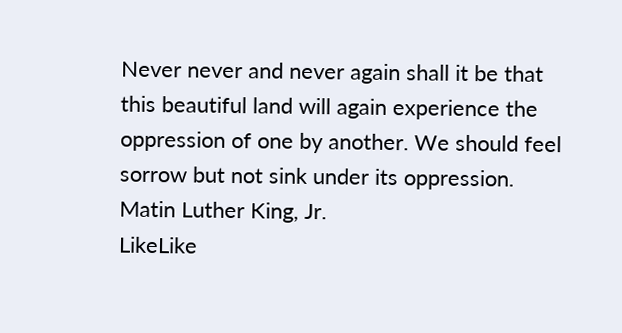Never never and never again shall it be that this beautiful land will again experience the oppression of one by another. We should feel sorrow but not sink under its oppression.
Matin Luther King, Jr.
LikeLike